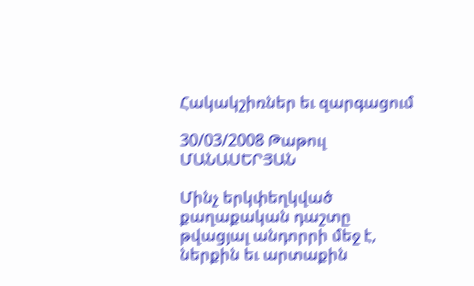Հակակշիռներ եւ զարգացում

30/03/2008 Թաթուլ ՄԱՆԱՍԵՐՅԱՆ

Մինչ երկփեղկված քաղաքական դաշտը թվացյալ անդորրի մեջ է, ներքին եւ արտաքին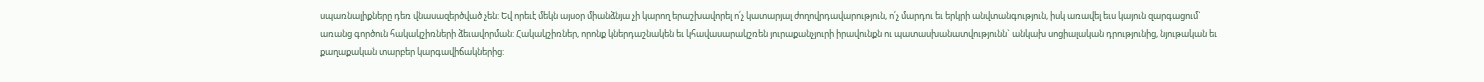սպառնալիքները դեռ վնասազերծված չեն: Եվ որեւէ մեկն այսօր միանձնյա չի կարող երաշխավորել ո՛չ կատարյալ ժողովրդավարություն, ո՛չ մարդու եւ երկրի անվտանգություն, իսկ առավել եւս կայուն զարգացում` առանց գործուն հակակշիռների ձեւավորման: Հակակշիռներ, որոնք կներդաշնակեն եւ կհավասարակշռեն յուրաքանչյուրի իրավունքն ու պատասխանատվությունն` անկախ սոցիալական դրությունից, նյութական եւ քաղաքական տարբեր կարգավիճակներից: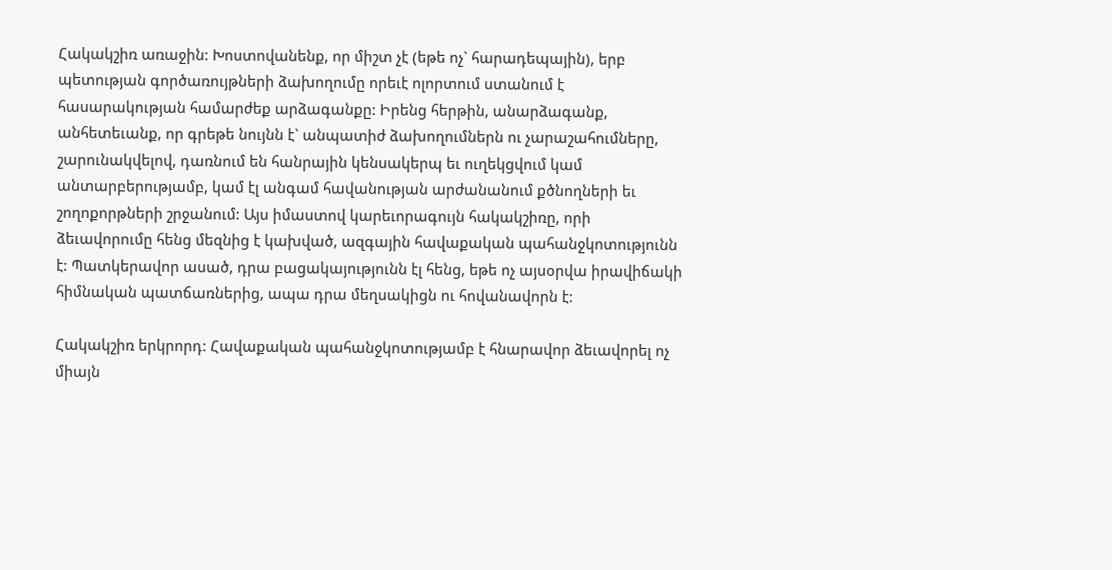Հակակշիռ առաջին: Խոստովանենք, որ միշտ չէ (եթե ոչ` հարադեպային), երբ պետության գործառույթների ձախողումը որեւէ ոլորտում ստանում է հասարակության համարժեք արձագանքը: Իրենց հերթին, անարձագանք, անհետեւանք, որ գրեթե նույնն է` անպատիժ ձախողումներն ու չարաշահումները, շարունակվելով, դառնում են հանրային կենսակերպ եւ ուղեկցվում կամ անտարբերությամբ, կամ էլ անգամ հավանության արժանանում քծնողների եւ շողոքորթների շրջանում: Այս իմաստով կարեւորագույն հակակշիռը, որի ձեւավորումը հենց մեզնից է կախված, ազգային հավաքական պահանջկոտությունն է: Պատկերավոր ասած, դրա բացակայությունն էլ հենց, եթե ոչ այսօրվա իրավիճակի հիմնական պատճառներից, ապա դրա մեղսակիցն ու հովանավորն է:

Հակակշիռ երկրորդ: Հավաքական պահանջկոտությամբ է հնարավոր ձեւավորել ոչ միայն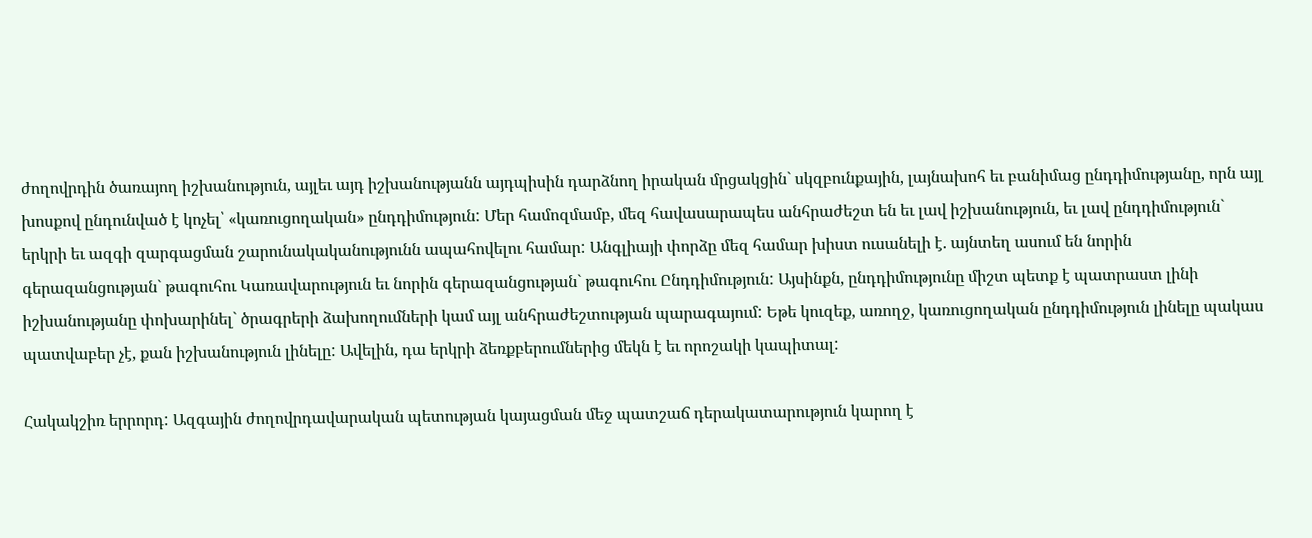ժողովրդին ծառայող իշխանություն, այլեւ այդ իշխանությանն այդպիսին դարձնող իրական մրցակցին` սկզբունքային, լայնախոհ եւ բանիմաց ընդդիմությանը, որն այլ խոսքով ընդունված է կոչել՝ «կառուցողական» ընդդիմություն: Մեր համոզմամբ, մեզ հավասարապես անհրաժեշտ են եւ լավ իշխանություն, եւ լավ ընդդիմություն` երկրի եւ ազգի զարգացման շարունակականությունն ապահովելու համար: Անգլիայի փորձը մեզ համար խիստ ուսանելի է. այնտեղ ասում են նորին գերազանցության` թագուհու Կառավարություն եւ նորին գերազանցության` թագուհու Ընդդիմություն: Այսինքն, ընդդիմությունը միշտ պետք է պատրաստ լինի իշխանությանը փոխարինել` ծրագրերի ձախողումների կամ այլ անհրաժեշտության պարագայում: Եթե կուզեք, առողջ, կառուցողական ընդդիմություն լինելը պակաս պատվաբեր չէ, քան իշխանություն լինելը: Ավելին, դա երկրի ձեռքբերումներից մեկն է եւ որոշակի կապիտալ:

Հակակշիռ երրորդ: Ազգային ժողովրդավարական պետության կայացման մեջ պատշաճ դերակատարություն կարող է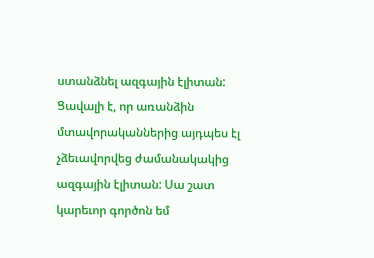ստանձնել ազգային էլիտան: Ցավալի է, որ առանձին մտավորականներից այդպես էլ չձեւավորվեց ժամանակակից ազգային էլիտան: Սա շատ կարեւոր գործոն եմ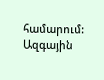համարում: Ազգային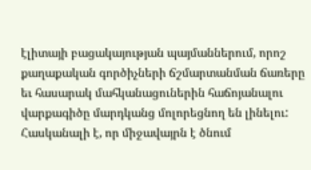էլիտայի բացակայության պայմաններում, որոշ քաղաքական գործիչների ճշմարտանման ճառերը եւ հասարակ մահկանացուներին հաճոյանալու վարքագիծը մարդկանց մոլորեցնող են լինելու: Հասկանալի է, որ միջավայրն է ծնում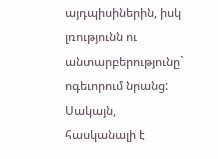այդպիսիներին, իսկ լռությունն ու անտարբերությունը` ոգեւորում նրանց: Սակայն, հասկանալի է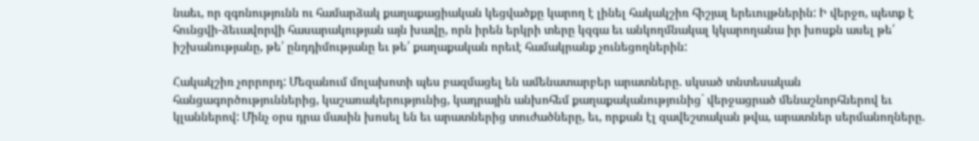նաեւ, որ զգոնությունն ու համարձակ քաղաքացիական կեցվածքը կարող է լինել հակակշիռ հիշյալ երեւույթներին: Ի վերջո, պետք է հունցվի-ձեւավորվի հասարակության այն խավը, որն իրեն երկրի տերը կզգա եւ անկողմնակալ կկարողանա իր խոսքն ասել թե՛ իշխանությանը, թե՛ ընդդիմությանը եւ թե՛ քաղաքական որեւէ համակրանք չունեցողներին:

Հակակշիռ չորրորդ: Մեզանում մոլախոտի պես բազմացել են ամենատարբեր արատները. սկսած տնտեսական հանցագործություններից, կաշառակերությունից, կադրային անխոհեմ քաղաքականությունից` վերջացրած մենաշնորհներով եւ կլաններով: Մինչ օրս դրա մասին խոսել են եւ արատներից տուժածները, եւ, որքան էլ զավեշտական թվա, արատներ սերմանողները.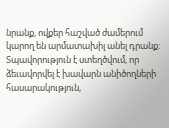նրանք, ովքեր հաշված ժամերում կարող են արմատախիլ անել դրանք: Տպավորություն է ստեղծվում, որ ձեւավորվել է խավարն անիծողների հասարակություն,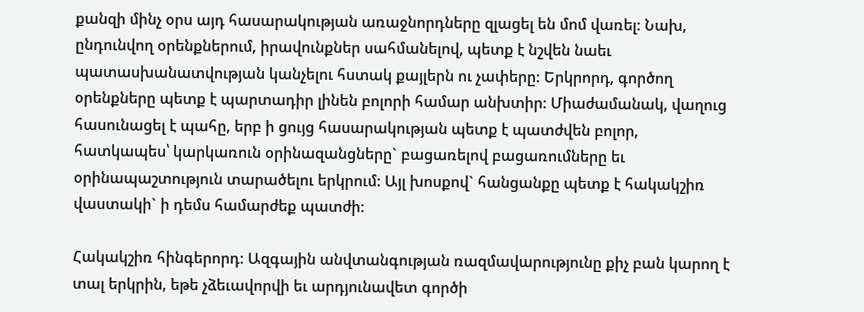քանզի մինչ օրս այդ հասարակության առաջնորդները զլացել են մոմ վառել: Նախ, ընդունվող օրենքներում, իրավունքներ սահմանելով, պետք է նշվեն նաեւ պատասխանատվության կանչելու հստակ քայլերն ու չափերը: Երկրորդ, գործող օրենքները պետք է պարտադիր լինեն բոլորի համար անխտիր: Միաժամանակ, վաղուց հասունացել է պահը, երբ ի ցույց հասարակության պետք է պատժվեն բոլոր, հատկապես՝ կարկառուն օրինազանցները` բացառելով բացառումները եւ օրինապաշտություն տարածելու երկրում: Այլ խոսքով` հանցանքը պետք է հակակշիռ վաստակի` ի դեմս համարժեք պատժի:

Հակակշիռ հինգերորդ: Ազգային անվտանգության ռազմավարությունը քիչ բան կարող է տալ երկրին, եթե չձեւավորվի եւ արդյունավետ գործի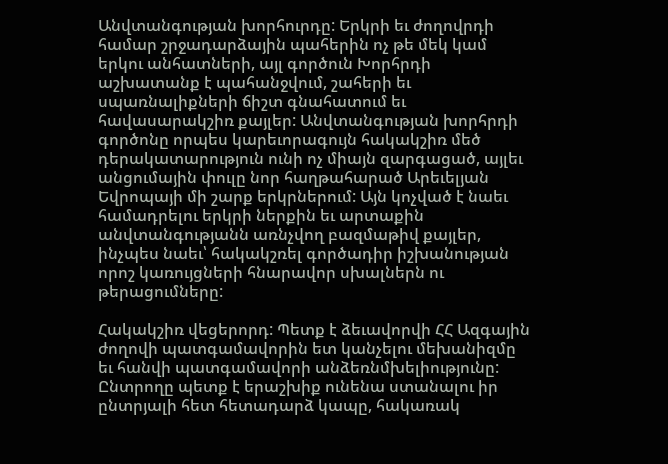Անվտանգության խորհուրդը: Երկրի եւ ժողովրդի համար շրջադարձային պահերին ոչ թե մեկ կամ երկու անհատների, այլ գործուն Խորհրդի աշխատանք է պահանջվում, շահերի եւ սպառնալիքների ճիշտ գնահատում եւ հավասարակշիռ քայլեր: Անվտանգության խորհրդի գործոնը որպես կարեւորագույն հակակշիռ մեծ դերակատարություն ունի ոչ միայն զարգացած, այլեւ անցումային փուլը նոր հաղթահարած Արեւելյան Եվրոպայի մի շարք երկրներում: Այն կոչված է նաեւ համադրելու երկրի ներքին եւ արտաքին անվտանգությանն առնչվող բազմաթիվ քայլեր, ինչպես նաեւ՝ հակակշռել գործադիր իշխանության որոշ կառույցների հնարավոր սխալներն ու թերացումները:

Հակակշիռ վեցերորդ: Պետք է ձեւավորվի ՀՀ Ազգային ժողովի պատգամավորին ետ կանչելու մեխանիզմը եւ հանվի պատգամավորի անձեռնմխելիությունը: Ընտրողը պետք է երաշխիք ունենա ստանալու իր ընտրյալի հետ հետադարձ կապը, հակառակ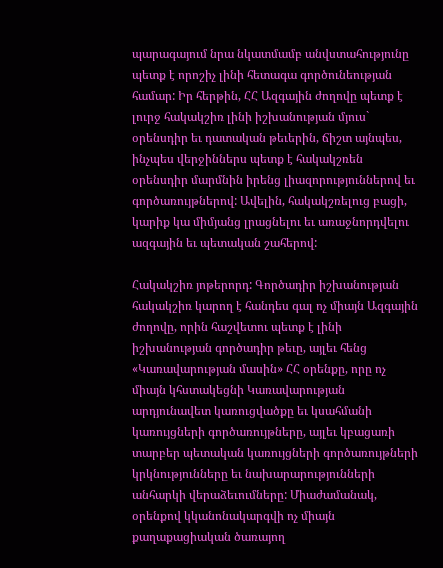պարագայում նրա նկատմամբ անվստահությունը պետք է որոշիչ լինի հետագա գործունեության համար: Իր հերթին, ՀՀ Ազգային ժողովը պետք է լուրջ հակակշիռ լինի իշխանության մյուս` օրենսդիր եւ դատական թեւերին, ճիշտ այնպես, ինչպես վերջիններս պետք է հակակշռեն օրենսդիր մարմնին իրենց լիազորություններով եւ գործառույթներով: Ավելին, հակակշռելուց բացի, կարիք կա միմյանց լրացնելու եւ առաջնորդվելու ազգային եւ պետական շահերով:

Հակակշիռ յոթերորդ: Գործադիր իշխանության հակակշիռ կարող է հանդես գալ ոչ միայն Ազգային ժողովը, որին հաշվետու պետք է լինի իշխանության գործադիր թեւը, այլեւ հենց «Կառավարության մասին» ՀՀ օրենքը, որը ոչ միայն կհստակեցնի Կառավարության արդյունավետ կառուցվածքը եւ կսահմանի կառույցների գործառույթները, այլեւ կբացառի տարբեր պետական կառույցների գործառույթների կրկնությունները եւ նախարարությունների անհարկի վերաձեւումները: Միաժամանակ, օրենքով կկանոնակարգվի ոչ միայն քաղաքացիական ծառայող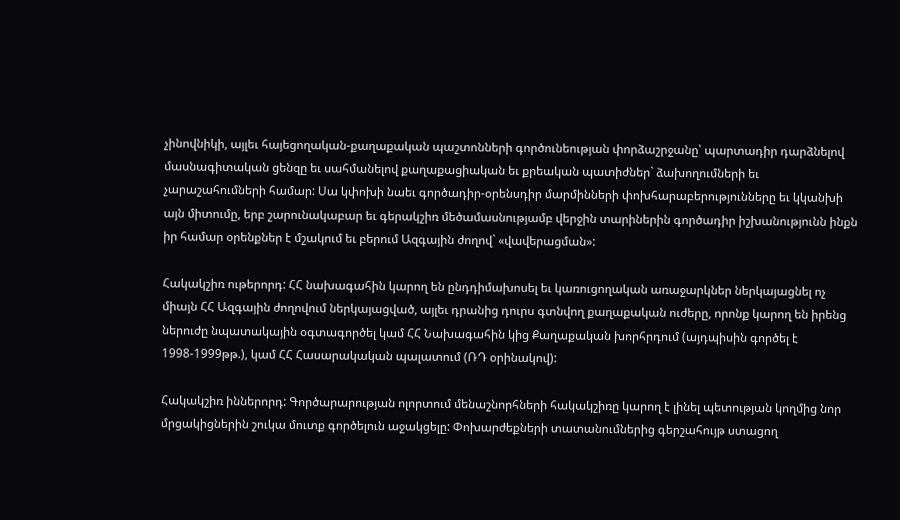չինովնիկի, այլեւ հայեցողական-քաղաքական պաշտոնների գործունեության փորձաշրջանը՝ պարտադիր դարձնելով մասնագիտական ցենզը եւ սահմանելով քաղաքացիական եւ քրեական պատիժներ` ձախողումների եւ չարաշահումների համար: Սա կփոխի նաեւ գործադիր-օրենսդիր մարմինների փոխհարաբերությունները եւ կկանխի այն միտումը, երբ շարունակաբար եւ գերակշիռ մեծամասնությամբ վերջին տարիներին գործադիր իշխանությունն ինքն իր համար օրենքներ է մշակում եւ բերում Ազգային ժողով` «վավերացման»:

Հակակշիռ ութերորդ: ՀՀ նախագահին կարող են ընդդիմախոսել եւ կառուցողական առաջարկներ ներկայացնել ոչ միայն ՀՀ Ազգային ժողովում ներկայացված, այլեւ դրանից դուրս գտնվող քաղաքական ուժերը, որոնք կարող են իրենց ներուժը նպատակային օգտագործել կամ ՀՀ Նախագահին կից Քաղաքական խորհրդում (այդպիսին գործել է 1998-1999թթ.), կամ ՀՀ Հասարակական պալատում (ՌԴ օրինակով):

Հակակշիռ իններորդ: Գործարարության ոլորտում մենաշնորհների հակակշիռը կարող է լինել պետության կողմից նոր մրցակիցներին շուկա մուտք գործելուն աջակցելը: Փոխարժեքների տատանումներից գերշահույթ ստացող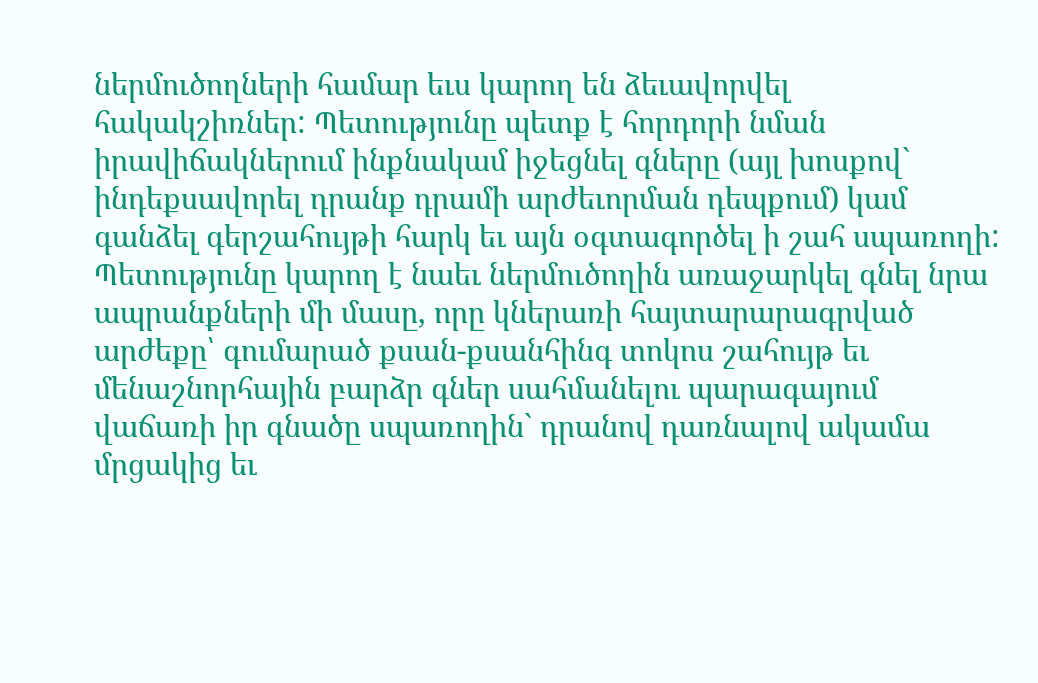ներմուծողների համար եւս կարող են ձեւավորվել հակակշիռներ: Պետությունը պետք է հորդորի նման իրավիճակներում ինքնակամ իջեցնել գները (այլ խոսքով` ինդեքսավորել դրանք դրամի արժեւորման դեպքում) կամ գանձել գերշահույթի հարկ եւ այն օգտագործել ի շահ սպառողի: Պետությունը կարող է նաեւ ներմուծողին առաջարկել գնել նրա ապրանքների մի մասը, որը կներառի հայտարարագրված արժեքը՝ գումարած քսան-քսանհինգ տոկոս շահույթ եւ մենաշնորհային բարձր գներ սահմանելու պարագայում վաճառի իր գնածը սպառողին` դրանով դառնալով ակամա մրցակից եւ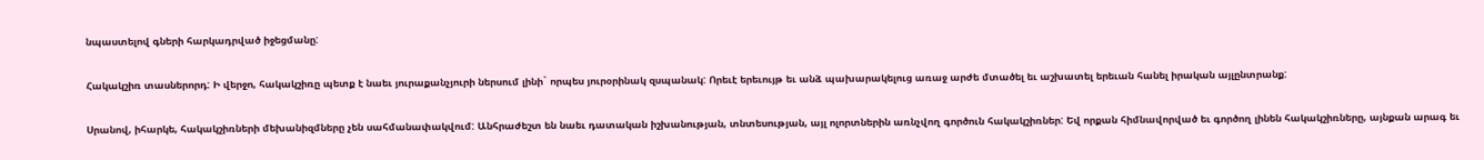նպաստելով գների հարկադրված իջեցմանը:

Հակակշիռ տասներորդ: Ի վերջո, հակակշիռը պետք է նաեւ յուրաքանչյուրի ներսում լինի` որպես յուրօրինակ զսպանակ: Որեւէ երեւույթ եւ անձ պախարակելուց առաջ արժե մտածել եւ աշխատել երեւան հանել իրական այլընտրանք:

Սրանով, իհարկե, հակակշիռների մեխանիզմները չեն սահմանափակվում: Անհրաժեշտ են նաեւ դատական իշխանության, տնտեսության, այլ ոլորտներին առնչվող գործուն հակակշիռներ: Եվ որքան հիմնավորված եւ գործող լինեն հակակշիռները, այնքան արագ եւ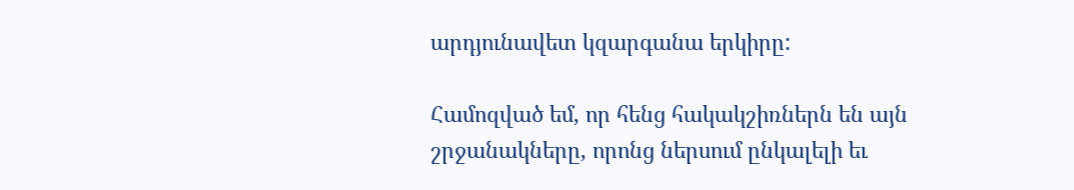արդյունավետ կզարգանա երկիրը:

Համոզված եմ, որ հենց հակակշիռներն են այն շրջանակները, որոնց ներսում ընկալելի եւ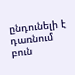ընդունելի է դառնում բուն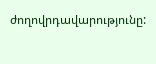ժողովրդավարությունը: